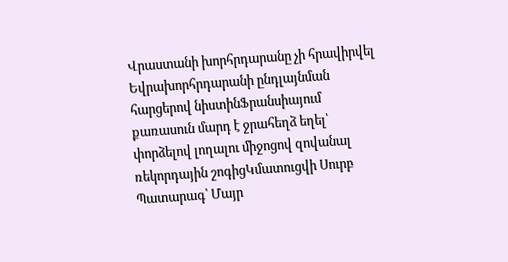Վրաստանի խորհրդարանը չի հրավիրվել Եվրախորհրդարանի ընդլայնման հարցերով նիստինՖրանսիայում քառասուն մարդ է ջրահեղձ եղել՝ փորձելով լողալու միջոցով զովանալ ռեկորդային շոգիցԿմատուցվի Սուրբ Պատարագ՝ Մայր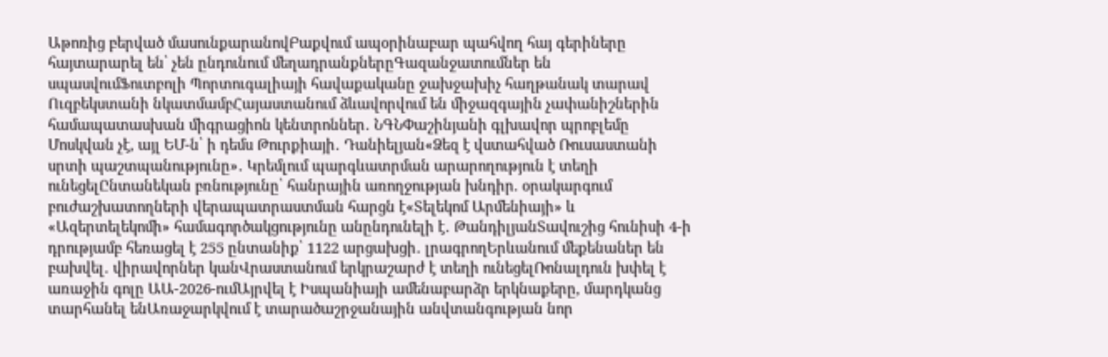Աթոռից բերված մասունքարանովԲաքվում ապօրինաբար պահվող հայ գերիները հայտարարել են՝ չեն ընդունում մեղադրանքներըԳազանջատումներ են սպասվումՖուտբոլի Պորտուգալիայի հավաքականը ջախջախիչ հաղթանակ տարավ Ուզբեկստանի նկատմամբՀայաստանում ձևավորվում են միջազգային չափանիշներին համապատասխան միգրացիոն կենտրոններ․ ՆԳՆՓաշինյանի գլխավոր պրոբլեմը Մոսկվան չէ, այլ ԵՄ-ն՝ ի դեմս Թուրքիայի․ Դանիելյան«Ձեզ է վստահված Ռուսաստանի սրտի պաշտպանությունը»․ Կրեմլում պարգևատրման արարողություն է տեղի ունեցելԸնտանեկան բռնությունը՝ հանրային առողջության խնդիր. օրակարգում բուժաշխատողների վերապատրաստման հարցն է«Տելեկոմ Արմենիայի» և «Ազերտելեկոմի» համագործակցությունը անընդունելի է․ ԹանդիլյանՏավուշից հունիսի 4-ի դրությամբ հեռացել է 255 ընտանիք՝ 1122 արցախցի․ լրագրողԵրևանում մեքենաներ են բախվել․ վիրավորներ կանՎրաստանում երկրաշարժ է տեղի ունեցելՌոնալդուն խփել է առաջին գոլը ԱԱ-2026-ումԱյրվել է Իսպանիայի ամենաբարձր երկնաքերը, մարդկանց տարհանել ենԱռաջարկվում է տարածաշրջանային անվտանգության նոր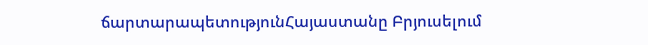ճարտարապետությունՀայաստանը Բրյուսելում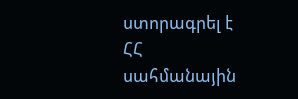ստորագրել է ՀՀ սահմանային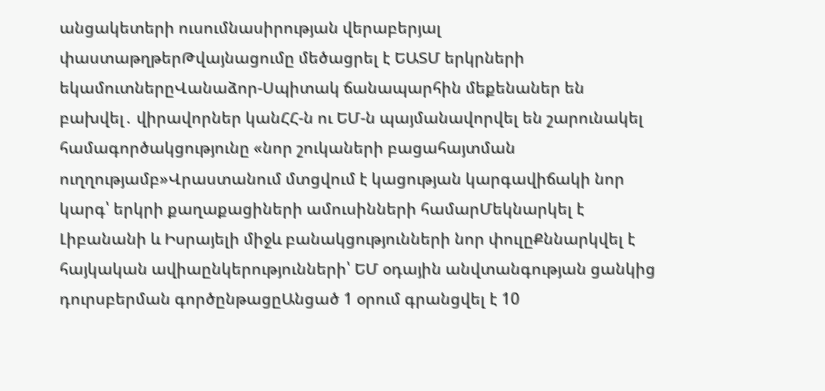անցակետերի ուսումնասիրության վերաբերյալ փաստաթղթերԹվայնացումը մեծացրել է ԵԱՏՄ երկրների եկամուտներըՎանաձոր-Սպիտակ ճանապարհին մեքենաներ են բախվել․ վիրավորներ կանՀՀ-ն ու ԵՄ-ն պայմանավորվել են շարունակել համագործակցությունը «նոր շուկաների բացահայտման ուղղությամբ»Վրաստանում մտցվում է կացության կարգավիճակի նոր կարգ՝ երկրի քաղաքացիների ամուսինների համարՄեկնարկել է Լիբանանի և Իսրայելի միջև բանակցությունների նոր փուլըՔննարկվել է հայկական ավիաընկերությունների՝ ԵՄ օդային անվտանգության ցանկից դուրսբերման գործընթացըԱնցած 1 օրում գրանցվել է 10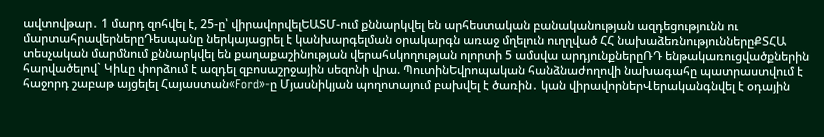ավտովթար․ 1 մարդ զոհվել է, 25-ը՝ վիրավորվելԵԱՏՄ-ում քննարկվել են արհեստական բանականության ազդեցությունն ու մարտահրավերներըԴեսպանը ներկայացրել է կանխարգելման օրակարգն առաջ մղելուն ուղղված ՀՀ նախաձեռնություններըՔՏՀԱ տեսչական մարմնում քննարկվել են քաղաքաշինության վերահսկողության ոլորտի 5 ամսվա արդյունքներըՌԴ ենթակառուցվածքներին հարվածելով` Կիևը փորձում է ազդել զբոսաշրջային սեզոնի վրա. ՊուտինԵվրոպական հանձնաժողովի նախագահը պատրաստվում է հաջորդ շաբաթ այցելել Հայաստան«Ford»-ը Մյասնիկյան պողոտայում բախվել է ծառին․ կան վիրավորներՎերականգնվել է օդային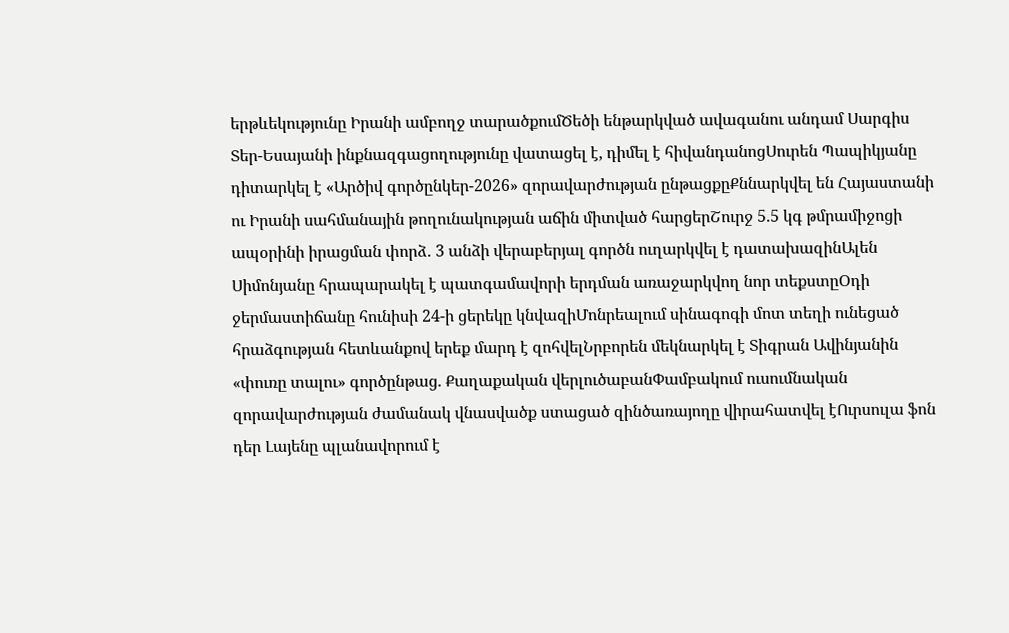երթևեկությունը Իրանի ամբողջ տարածքումԾեծի ենթարկված ավագանու անդամ Սարգիս Տեր-Եսայանի ինքնազգացողությունը վատացել է, դիմել է հիվանդանոցՍուրեն Պապիկյանը դիտարկել է «Արծիվ գործընկեր-2026» զորավարժության ընթացքըՔննարկվել են Հայաստանի ու Իրանի սահմանային թողունակության աճին միտված հարցերՇուրջ 5.5 կգ թմրամիջոցի ապօրինի իրացման փորձ․ 3 անձի վերաբերյալ գործն ուղարկվել է դատախազինԱլեն Սիմոնյանը հրապարակել է պատգամավորի երդման առաջարկվող նոր տեքստըՕդի ջերմաստիճանը հունիսի 24-ի ցերեկը կնվազիՄոնրեալում սինագոգի մոտ տեղի ունեցած հրաձգության հետևանքով երեք մարդ է զոհվելՆրբորեն մեկնարկել է Տիգրան Ավինյանին «փուռը տալու» գործընթաց. Քաղաքական վերլուծաբանՓամբակում ուսումնական զորավարժության ժամանակ վնասվածք ստացած զինծառայողը վիրահատվել էՈւրսուլա ֆոն դեր Լայենը պլանավորում է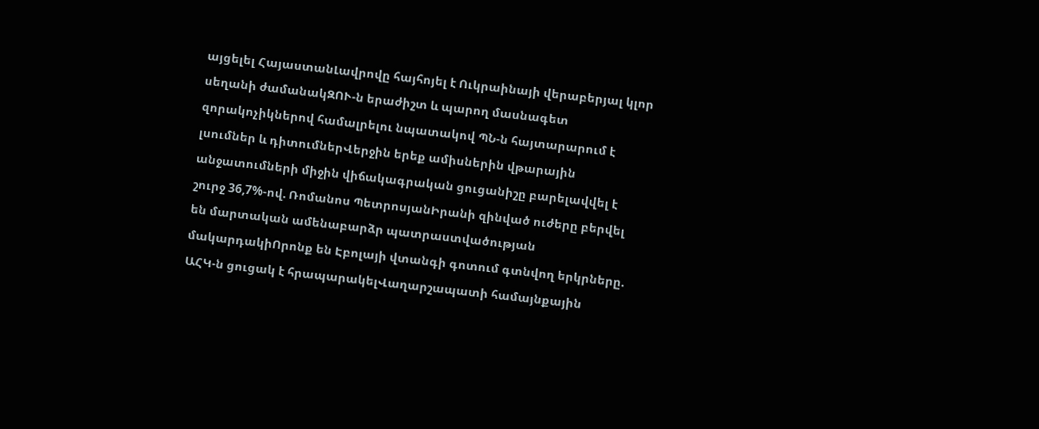այցելել ՀայաստանԼավրովը հայհոյել է Ուկրաինայի վերաբերյալ կլոր սեղանի ժամանակԶՈՒ-ն երաժիշտ և պարող մասնագետ զորակոչիկներով համալրելու նպատակով ՊՆ-ն հայտարարում է լսումներ և դիտումներՎերջին երեք ամիսներին վթարային անջատումների միջին վիճակագրական ցուցանիշը բարելավվել է շուրջ 36,7%-ով. Ռոմանոս ՊետրոսյանԻրանի զինված ուժերը բերվել են մարտական ամենաբարձր պատրաստվածության մակարդակիՈրոնք են Էբոլայի վտանգի գոտում գտնվող երկրները. ԱՀԿ-ն ցուցակ է հրապարակելՎաղարշապատի համայնքային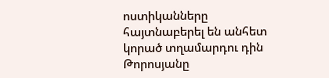ոստիկանները հայտնաբերել են անհետ կորած տղամարդու դին
Թորոսյանը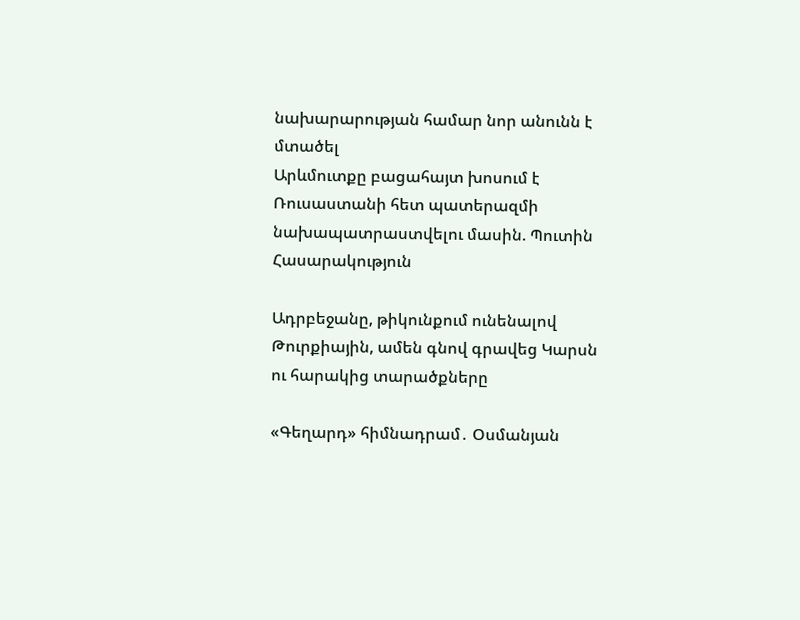նախարարության համար նոր անունն է մտածել
Արևմուտքը բացահայտ խոսում է Ռուսաստանի հետ պատերազմի նախապատրաստվելու մասին. Պուտին
Հասարակություն

Ադրբեջանը, թիկունքում ունենալով Թուրքիային, ամեն գնով գրավեց Կարսն ու հարակից տարածքները

«Գեղարդ» հիմնադրամ․ Օսմանյան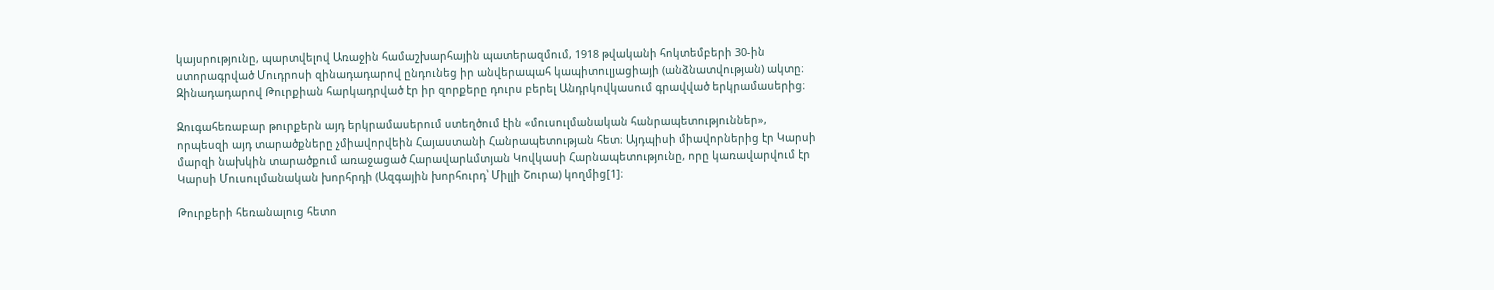կայսրությունը, պարտվելով Առաջին համաշխարհային պատերազմում, 1918 թվականի հոկտեմբերի 30-ին ստորագրված Մուդրոսի զինադադարով ընդունեց իր անվերապահ կապիտուլյացիայի (անձնատվության) ակտը։ Զինադադարով Թուրքիան հարկադրված էր իր զորքերը դուրս բերել Անդրկովկասում գրավված երկրամասերից։

Զուգահեռաբար թուրքերն այդ երկրամասերում ստեղծում էին «մուսուլմանական հանրապետություններ», որպեսզի այդ տարածքները չմիավորվեին Հայաստանի Հանրապետության հետ։ Այդպիսի միավորներից էր Կարսի մարզի նախկին տարածքում առաջացած Հարավարևմտյան Կովկասի Հարնապետությունը, որը կառավարվում էր Կարսի Մուսուլմանական խորհրդի (Ազգային խորհուրդ՝ Միլլի Շուրա) կողմից[1]։

Թուրքերի հեռանալուց հետո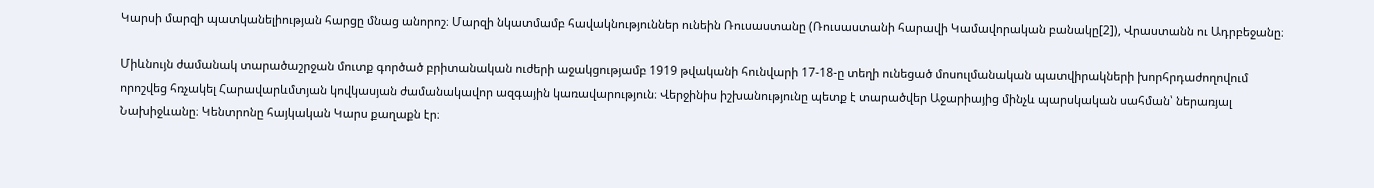Կարսի մարզի պատկանելիության հարցը մնաց անորոշ։ Մարզի նկատմամբ հավակնություններ ունեին Ռուսաստանը (Ռուսաստանի հարավի Կամավորական բանակը[2]), Վրաստանն ու Ադրբեջանը։

Միևնույն ժամանակ տարածաշրջան մուտք գործած բրիտանական ուժերի աջակցությամբ 1919 թվականի հունվարի 17-18-ը տեղի ունեցած մոսուլմանական պատվիրակների խորհրդաժողովում որոշվեց հռչակել Հարավարևմտյան կովկասյան ժամանակավոր ազգային կառավարություն։ Վերջինիս իշխանությունը պետք է տարածվեր Աջարիայից մինչև պարսկական սահման՝ ներառյալ Նախիջևանը։ Կենտրոնը հայկական Կարս քաղաքն էր։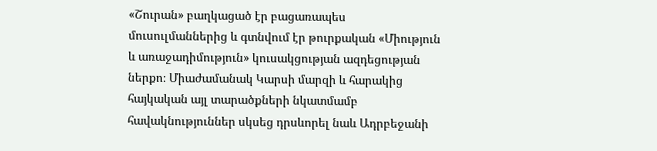«Շուրան» բաղկացած էր բացառապես մուսուլմաններից և գտնվում էր թուրքական «Միություն և առաջադիմություն» կուսակցության ազդեցության ներքո։ Միաժամանակ Կարսի մարզի և հարակից հայկական այլ տարածքների նկատմամբ հավակնություններ սկսեց դրսևորել նաև Ադրբեջանի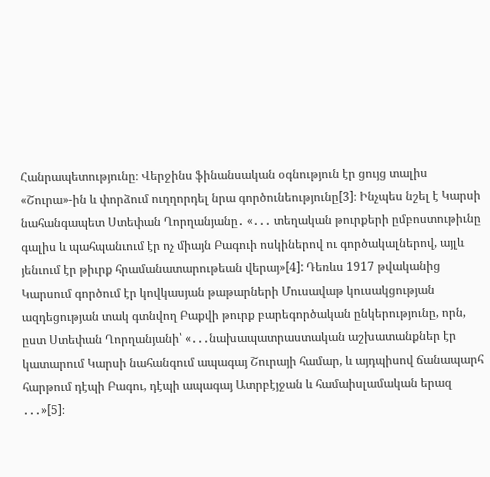Հանրապետությունը։ Վերջինս ֆինանսական օգնություն էր ցույց տալիս «Շուրա»-ին և փորձում ուղղորդել նրա գործունեությունը[3]։ Ինչպես նշել է Կարսի նահանգապետ Ստեփան Ղորղանյանը․ «․․․ տեղական թուրքերի ըմբոստութիւնը գալիս և պահպանւում էր ոչ միայն Բագուի ոսկիներով ու գործակալներով, այլև յենւում էր թիւրք հրամանատարութեան վերայ»[4]: Դեռևս 1917 թվականից Կարսում գործում էր կովկասյան թաթարների Մուսավաթ կուսակցության ազդեցության տակ գտնվող Բաքվի թուրք բարեգործական ընկերությունը, որն, ըստ Ստեփան Ղորղանյանի՝ «․․․նախապատրաստական աշխատանքներ էր կատարում Կարսի նահանգում ապագայ Շուրայի համար, և այդպիսով ճանապարհ հարթում դէպի Բագու, դէպի ապագայ Ատրբէյջան և համաիսլամական երազ ․․․»[5]։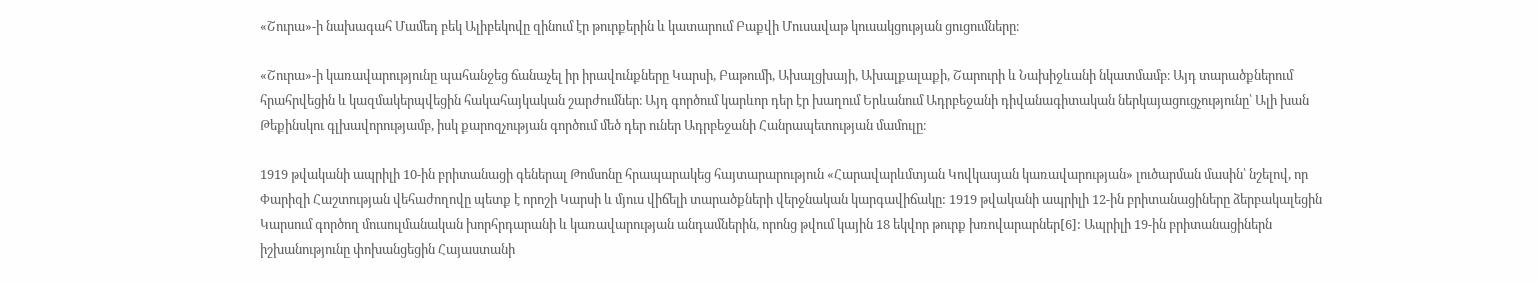«Շուրա»-ի նախագահ Մամեդ բեկ Ալիբեկովը զինում էր թուրքերին և կատարում Բաքվի Մուսավաթ կուսակցության ցուցումները։

«Շուրա»-ի կառավարությունը պահանջեց ճանաչել իր իրավունքները Կարսի, Բաթումի, Ախալցխայի, Ախալքալաքի, Շարուրի և Նախիջևանի նկատմամբ։ Այդ տարածքներում հրահրվեցին և կազմակերպվեցին հակահայկական շարժումներ։ Այդ գործում կարևոր դեր էր խաղում Երևանում Ադրբեջանի դիվանագիտական ներկայացուցչությունը՝ Ալի խան Թեքինսկու գլխավորությամբ, իսկ քարոզչության գործում մեծ դեր ուներ Ադրբեջանի Հանրապետության մամուլը։

1919 թվականի ապրիլի 10-ին բրիտանացի գեներալ Թոմսոնը հրապարակեց հայտարարություն «Հարավարևմտյան Կովկասյան կառավարության» լուծարման մասին՝ նշելով, որ Փարիզի Հաշտության վեհաժողովը պետք է որոշի Կարսի և մյուս վիճելի տարածքների վերջնական կարգավիճակը: 1919 թվականի ապրիլի 12-ին բրիտանացիները ձերբակալեցին Կարսում գործող մուսուլմանական խորհրդարանի և կառավարության անդամներին, որոնց թվում կային 18 եկվոր թուրք խռովարարներ[6]: Ապրիլի 19-ին բրիտանացիներն իշխանությունը փոխանցեցին Հայաստանի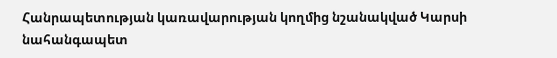Հանրապետության կառավարության կողմից նշանակված Կարսի նահանգապետ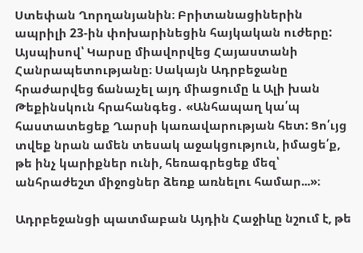Ստեփան Ղորղանյանին։ Բրիտանացիներին ապրիլի 23-ին փոխարինեցին հայկական ուժերը: Այսպիսով՝ Կարսը միավորվեց Հայաստանի Հանրապետությանը։ Սակայն Ադրբեջանը հրաժարվեց ճանաչել այդ միացումը և Ալի խան Թեքինսկուն հրահանգեց․ «Անհապաղ կա՛պ հաստատեցեք Ղարսի կառավարության հետ: Ցո՛ւյց տվեք նրան ամեն տեսակ աջակցություն, իմացե՛ք, թե ինչ կարիքներ ունի, հեռագրեցեք մեզ՝ անհրաժեշտ միջոցներ ձեռք առնելու համար...»։

Ադրբեջանցի պատմաբան Այդին Հաջիևը նշում է, թե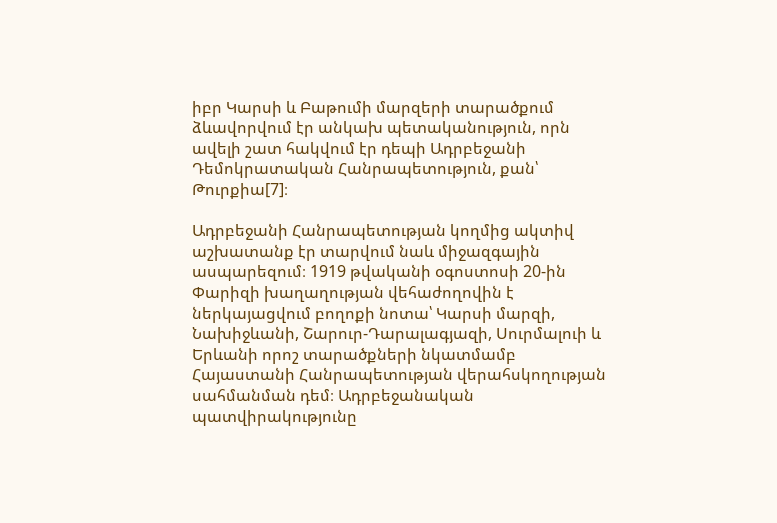իբր Կարսի և Բաթումի մարզերի տարածքում ձևավորվում էր անկախ պետականություն, որն ավելի շատ հակվում էր դեպի Ադրբեջանի Դեմոկրատական Հանրապետություն, քան՝ Թուրքիա[7]։

Ադրբեջանի Հանրապետության կողմից ակտիվ աշխատանք էր տարվում նաև միջազգային ասպարեզում։ 1919 թվականի օգոստոսի 20-ին Փարիզի խաղաղության վեհաժողովին է ներկայացվում բողոքի նոտա՝ Կարսի մարզի, Նախիջևանի, Շարուր-Դարալագյազի, Սուրմալուի և Երևանի որոշ տարածքների նկատմամբ Հայաստանի Հանրապետության վերահսկողության սահմանման դեմ։ Ադրբեջանական պատվիրակությունը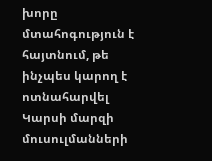խորը մտահոգություն է հայտնում, թե ինչպես կարող է ոտնահարվել Կարսի մարզի մուսուլմանների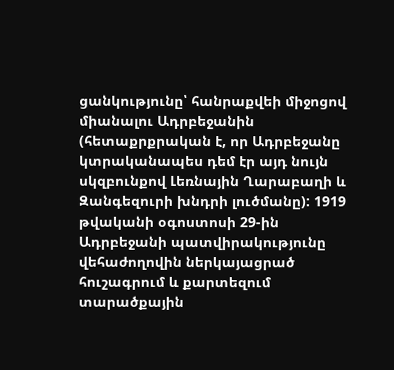ցանկությունը՝ հանրաքվեի միջոցով միանալու Ադրբեջանին (հետաքրքրական է, որ Ադրբեջանը կտրականապես դեմ էր այդ նույն սկզբունքով Լեռնային Ղարաբաղի և Զանգեզուրի խնդրի լուծմանը): 1919 թվականի օգոստոսի 29-ին Ադրբեջանի պատվիրակությունը վեհաժողովին ներկայացրած հուշագրում և քարտեզում տարածքային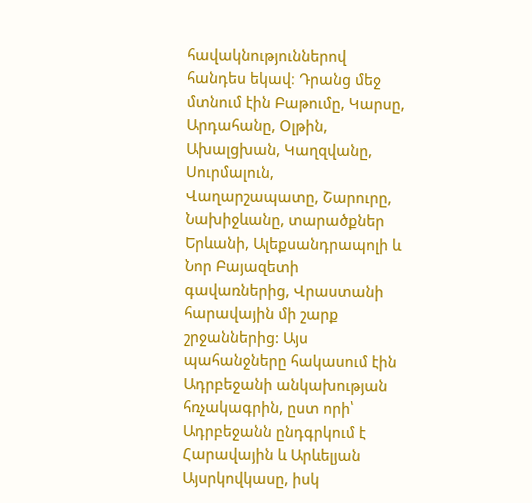հավակնություններով հանդես եկավ։ Դրանց մեջ մտնում էին Բաթումը, Կարսը, Արդահանը, Օլթին, Ախալցխան, Կաղզվանը, Սուրմալուն, Վաղարշապատը, Շարուրը, Նախիջևանը, տարածքներ Երևանի, Ալեքսանդրապոլի և Նոր Բայազետի գավառներից, Վրաստանի հարավային մի շարք շրջաններից: Այս պահանջները հակասում էին Ադրբեջանի անկախության հռչակագրին, ըստ որի՝ Ադրբեջանն ընդգրկում է Հարավային և Արևելյան Այսրկովկասը, իսկ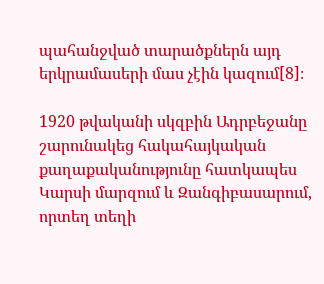պահանջված տարածքներն այդ երկրամասերի մաս չէին կազում[8]։

1920 թվականի սկզբին Ադրբեջանը շարունակեց հակահայկական քաղաքականությունը հատկապես Կարսի մարզում և Զանգիբասարում, որտեղ տեղի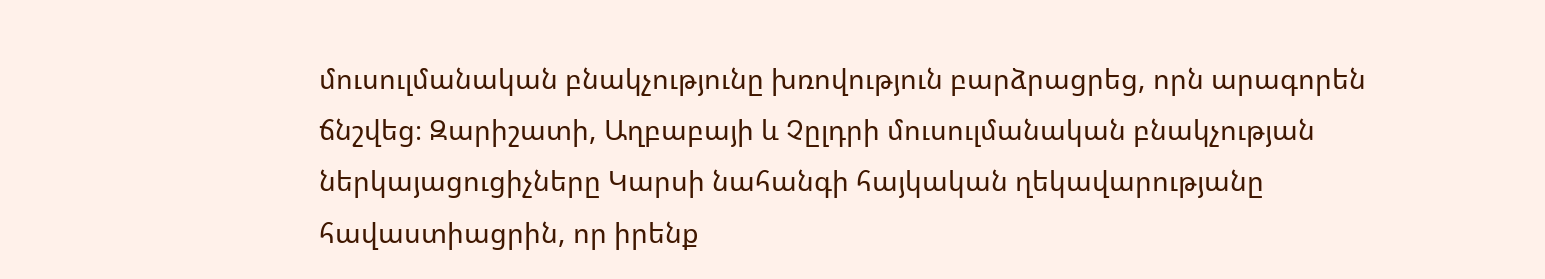մուսուլմանական բնակչությունը խռովություն բարձրացրեց, որն արագորեն ճնշվեց։ Զարիշատի, Աղբաբայի և Չըլդրի մուսուլմանական բնակչության ներկայացուցիչները Կարսի նահանգի հայկական ղեկավարությանը հավաստիացրին, որ իրենք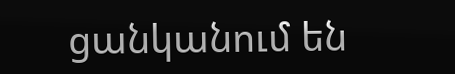ցանկանում են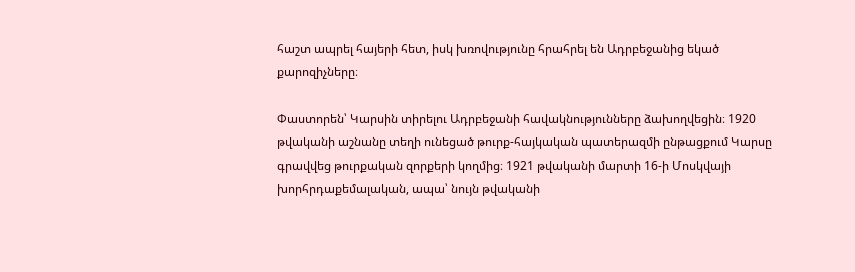հաշտ ապրել հայերի հետ, իսկ խռովությունը հրահրել են Ադրբեջանից եկած քարոզիչները։

Փաստորեն՝ Կարսին տիրելու Ադրբեջանի հավակնությունները ձախողվեցին։ 1920 թվականի աշնանը տեղի ունեցած թուրք-հայկական պատերազմի ընթացքում Կարսը գրավվեց թուրքական զորքերի կողմից։ 1921 թվականի մարտի 16-ի Մոսկվայի խորհրդաքեմալական, ապա՝ նույն թվականի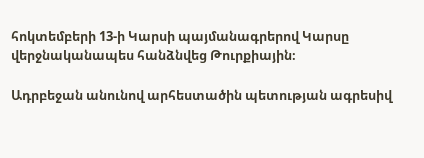հոկտեմբերի 13-ի Կարսի պայմանագրերով Կարսը վերջնականապես հանձնվեց Թուրքիային։

Ադրբեջան անունով արհեստածին պետության ագրեսիվ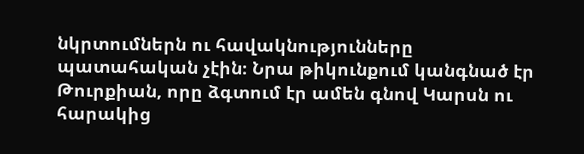նկրտումներն ու հավակնությունները պատահական չէին։ Նրա թիկունքում կանգնած էր Թուրքիան, որը ձգտում էր ամեն գնով Կարսն ու հարակից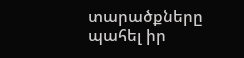տարածքները պահել իր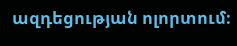ազդեցության ոլորտում։